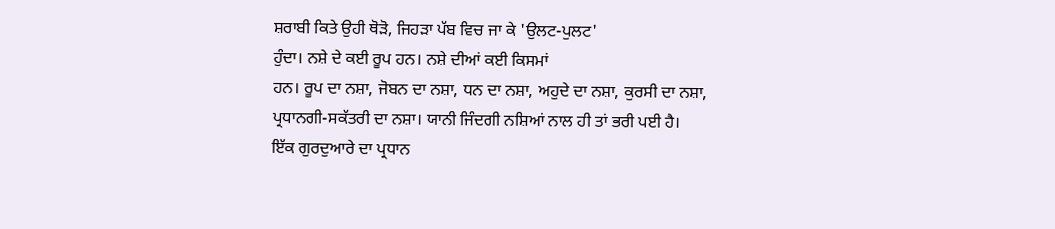ਸ਼ਰਾਬੀ ਕਿਤੇ ਉਹੀ ਥੋੜੋ, ਜਿਹੜਾ ਪੱਬ ਵਿਚ ਜਾ ਕੇ 'ਉਲਟ-ਪੁਲਟ'
ਹੁੰਦਾ। ਨਸ਼ੇ ਦੇ ਕਈ ਰੂਪ ਹਨ। ਨਸ਼ੇ ਦੀਆਂ ਕਈ ਕਿਸਮਾਂ
ਹਨ। ਰੂਪ ਦਾ ਨਸ਼ਾ, ਜੋਬਨ ਦਾ ਨਸ਼ਾ, ਧਨ ਦਾ ਨਸ਼ਾ, ਅਹੁਦੇ ਦਾ ਨਸ਼ਾ, ਕੁਰਸੀ ਦਾ ਨਸ਼ਾ,
ਪ੍ਰਧਾਨਗੀ-ਸਕੱਤਰੀ ਦਾ ਨਸ਼ਾ। ਯਾਨੀ ਜਿੰਦਗੀ ਨਸ਼ਿਆਂ ਨਾਲ ਹੀ ਤਾਂ ਭਰੀ ਪਈ ਹੈ।
ਇੱਕ ਗੁਰਦੁਆਰੇ ਦਾ ਪ੍ਰਧਾਨ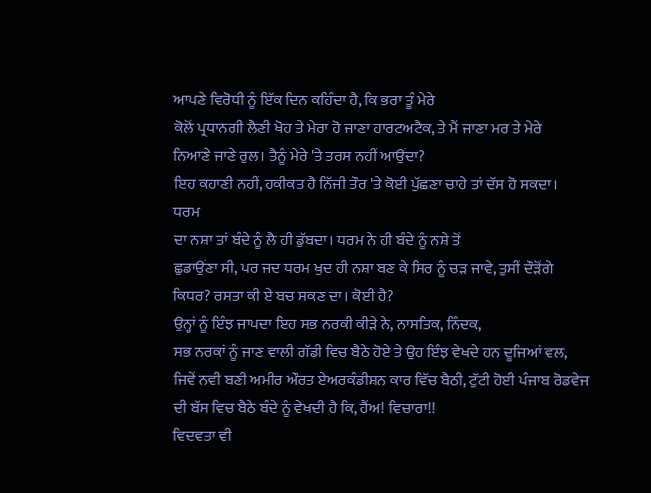ਆਪਣੇ ਵਿਰੋਧੀ ਨੂੰ ਇੱਕ ਦਿਨ ਕਹਿੰਦਾ ਹੈ, ਕਿ ਭਰਾ ਤੂੰ ਮੇਰੇ
ਕੋਲੋਂ ਪ੍ਰਧਾਨਗੀ ਲੈਣੀ ਖੋਹ ਤੇ ਮੇਰਾ ਹੋ ਜਾਣਾ ਹਾਰਟਅਟੈਕ, ਤੇ ਮੈਂ ਜਾਣਾ ਮਰ ਤੇ ਮੇਰੇ
ਨਿਆਣੇ ਜਾਣੇ ਰੁਲ। ਤੈਨੂੰ ਮੇਰੇ 'ਤੇ ਤਰਸ ਨਹੀਂ ਆਉਂਦਾ?
ਇਹ ਕਹਾਣੀ ਨਹੀਂ, ਹਕੀਕਤ ਹੈ ਨਿੱਜੀ ਤੌਰ 'ਤੇ ਕੋਈ ਪੁੱਛਣਾ ਚਾਹੇ ਤਾਂ ਦੱਸ ਹੋ ਸਕਦਾ।
ਧਰਮ
ਦਾ ਨਸ਼ਾ ਤਾਂ ਬੰਦੇ ਨੂੰ ਲੈ ਹੀ ਡੁੱਬਦਾ। ਧਰਮ ਨੇ ਹੀ ਬੰਦੇ ਨੂੰ ਨਸ਼ੇ ਤੋਂ
ਛੁਡਾਉਂਣਾ ਸੀ, ਪਰ ਜਦ ਧਰਮ ਖੁਦ ਹੀ ਨਸ਼ਾ ਬਣ ਕੇ ਸਿਰ ਨੂੰ ਚੜ ਜਾਵੇ, ਤੁਸੀਂ ਦੌੜੋਂਗੇ
ਕਿਧਰ? ਰਸਤਾ ਕੀ ਏ ਬਚ ਸਕਣ ਦਾ। ਕੋਈ ਹੈ?
ਉਨ੍ਹਾਂ ਨੂੰ ਇੰਝ ਜਾਪਦਾ ਇਹ ਸਭ ਨਰਕੀ ਕੀੜੇ ਨੇ, ਨਾਸਤਿਕ, ਨਿੰਦਕ,
ਸਭ ਨਰਕਾਂ ਨੂੰ ਜਾਣ ਵਾਲੀ ਗੱਡੀ ਵਿਚ ਬੈਠੇ ਹੋਏ ਤੇ ਉਹ ਇੰਝ ਵੇਖਦੇ ਹਨ ਦੂਜਿਆਂ ਵਲ,
ਜਿਵੇਂ ਨਵੀ ਬਣੀ ਅਮੀਰ ਔਰਤ ਏਅਰਕੰਡੀਸ਼ਨ ਕਾਰ ਵਿੱਚ ਬੈਠੀ, ਟੁੱਟੀ ਹੋਈ ਪੰਜਾਬ ਰੋਡਵੇਜ
ਦੀ ਬੱਸ ਵਿਚ ਬੈਠੇ ਬੰਦੇ ਨੂੰ ਵੇਖਦੀ ਹੈ ਕਿ, ਹੈਂਅ! ਵਿਚਾਰਾ!!
ਵਿਦਵਤਾ ਵੀ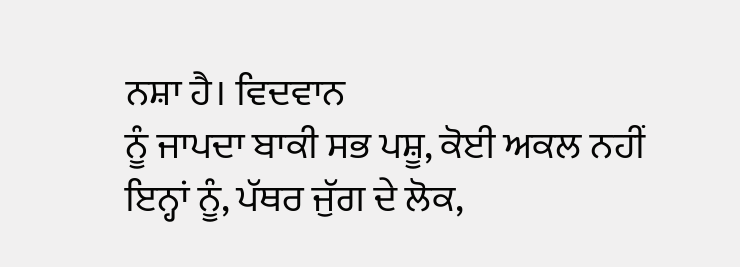ਨਸ਼ਾ ਹੈ। ਵਿਦਵਾਨ
ਨੂੰ ਜਾਪਦਾ ਬਾਕੀ ਸਭ ਪਸ਼ੂ, ਕੋਈ ਅਕਲ ਨਹੀਂ ਇਨ੍ਹਾਂ ਨੂੰ, ਪੱਥਰ ਜੁੱਗ ਦੇ ਲੋਕ,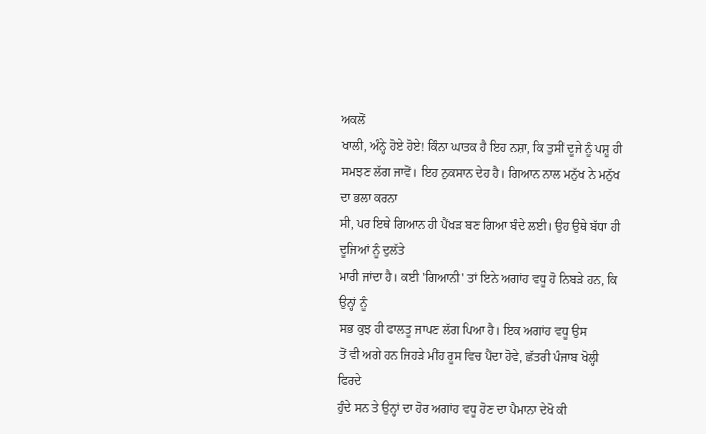ਅਕਲੋਂ
ਖਾਲੀ, ਅੰਨ੍ਹੇ ਹੋਏ ਹੋਏ! ਕਿੰਨਾ ਘਾਤਕ ਹੈ ਇਹ ਨਸ਼ਾ, ਕਿ ਤੁਸੀਂ ਦੂਜੇ ਨੂੰ ਪਸ਼ੂ ਹੀ
ਸਮਝਣ ਲੱਗ ਜਾਵੋਂ। ਇਹ ਨੁਕਸਾਨ ਦੇਹ ਹੈ। ਗਿਆਨ ਨਾਲ ਮਨੁੱਖ ਨੇ ਮਨੁੱਖ ਦਾ ਭਲਾ ਕਰਨਾ
ਸੀ, ਪਰ ਇਥੇ ਗਿਆਨ ਹੀ ਪੈਂਖੜ ਬਣ ਗਿਆ ਬੰਦੇ ਲਈ। ਉਹ ਉਥੇ ਬੱਧਾ ਹੀ ਦੂਜਿਆਂ ਨੂੰ ਦੁਲੱਤੇ
ਮਾਰੀ ਜਾਂਦਾ ਹੈ। ਕਈ 'ਗਿਆਨੀ' ਤਾਂ ਇਨੇ ਅਗਾਂਹ ਵਧੂ ਹੋ ਨਿਬੜੇ ਹਨ, ਕਿ ਉਨ੍ਹਾਂ ਨੂੰ
ਸਭ ਕੁਝ ਹੀ ਫਾਲਤੂ ਜਾਪਣ ਲੱਗ ਪਿਆ ਹੈ। ਇਕ ਅਗਾਂਹ ਵਧੂ ਉਸ
ਤੋਂ ਵੀ ਅਗੇ ਹਨ ਜਿਹੜੇ ਮੀਂਹ ਰੂਸ ਵਿਚ ਪੈਂਦਾ ਹੋਵੇ, ਛੱਤਰੀ ਪੰਜਾਬ ਖੋਲ੍ਹੀ ਫਿਰਦੇ
ਹੁੰਦੇ ਸਨ ਤੇ ਉਨ੍ਹਾਂ ਦਾ ਹੋਰ ਅਗਾਂਹ ਵਧੂ ਹੋਣ ਦਾ ਪੈਮਾਨਾ ਦੇਖੋ ਕੀ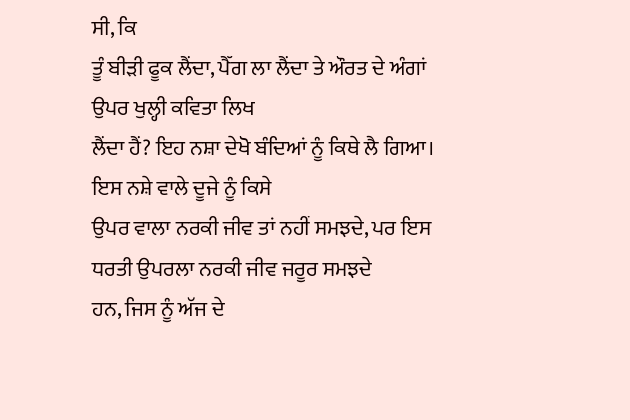ਸੀ, ਕਿ
ਤੂੰ ਬੀੜੀ ਫੂਕ ਲੈਂਦਾ, ਪੈੱਗ ਲਾ ਲੈਂਦਾ ਤੇ ਔਰਤ ਦੇ ਅੰਗਾਂ ਉਪਰ ਖੁਲ੍ਹੀ ਕਵਿਤਾ ਲਿਖ
ਲੈਂਦਾ ਹੈਂ? ਇਹ ਨਸ਼ਾ ਦੇਖੋ ਬੰਦਿਆਂ ਨੂੰ ਕਿਥੇ ਲੈ ਗਿਆ। ਇਸ ਨਸ਼ੇ ਵਾਲੇ ਦੂਜੇ ਨੂੰ ਕਿਸੇ
ਉਪਰ ਵਾਲਾ ਨਰਕੀ ਜੀਵ ਤਾਂ ਨਹੀਂ ਸਮਝਦੇ, ਪਰ ਇਸ ਧਰਤੀ ਉਪਰਲਾ ਨਰਕੀ ਜੀਵ ਜਰੂਰ ਸਮਝਦੇ
ਹਨ, ਜਿਸ ਨੂੰ ਅੱਜ ਦੇ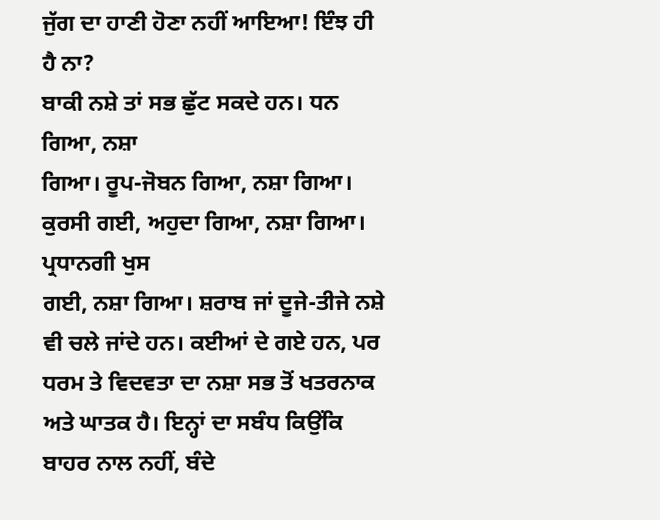ਜੁੱਗ ਦਾ ਹਾਣੀ ਹੋਣਾ ਨਹੀਂ ਆਇਆ! ਇੰਝ ਹੀ ਹੈ ਨਾ?
ਬਾਕੀ ਨਸ਼ੇ ਤਾਂ ਸਭ ਛੁੱਟ ਸਕਦੇ ਹਨ। ਧਨ ਗਿਆ, ਨਸ਼ਾ
ਗਿਆ। ਰੂਪ-ਜੋਬਨ ਗਿਆ, ਨਸ਼ਾ ਗਿਆ। ਕੁਰਸੀ ਗਈ, ਅਹੁਦਾ ਗਿਆ, ਨਸ਼ਾ ਗਿਆ। ਪ੍ਰਧਾਨਗੀ ਖੁਸ
ਗਈ, ਨਸ਼ਾ ਗਿਆ। ਸ਼ਰਾਬ ਜਾਂ ਦੂਜੇ-ਤੀਜੇ ਨਸ਼ੇ ਵੀ ਚਲੇ ਜਾਂਦੇ ਹਨ। ਕਈਆਂ ਦੇ ਗਏ ਹਨ, ਪਰ
ਧਰਮ ਤੇ ਵਿਦਵਤਾ ਦਾ ਨਸ਼ਾ ਸਭ ਤੋਂ ਖਤਰਨਾਕ ਅਤੇ ਘਾਤਕ ਹੈ। ਇਨ੍ਹਾਂ ਦਾ ਸਬੰਧ ਕਿਉਂਕਿ
ਬਾਹਰ ਨਾਲ ਨਹੀਂ, ਬੰਦੇ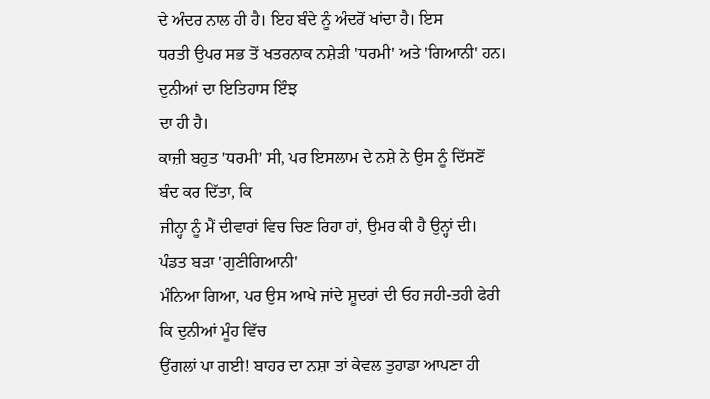ਦੇ ਅੰਦਰ ਨਾਲ ਹੀ ਹੈ। ਇਹ ਬੰਦੇ ਨੂੰ ਅੰਦਰੋਂ ਖਾਂਦਾ ਹੈ। ਇਸ
ਧਰਤੀ ਉਪਰ ਸਭ ਤੋਂ ਖਤਰਨਾਕ ਨਸ਼ੇੜੀ 'ਧਰਮੀ' ਅਤੇ 'ਗਿਆਨੀ' ਹਨ। ਦੁਨੀਆਂ ਦਾ ਇਤਿਹਾਸ ਇੰਝ
ਦਾ ਹੀ ਹੈ।
ਕਾਜ਼ੀ ਬਹੁਤ 'ਧਰਮੀ' ਸੀ, ਪਰ ਇਸਲਾਮ ਦੇ ਨਸ਼ੇ ਨੇ ਉਸ ਨੂੰ ਦਿੱਸਣੋਂ ਬੰਦ ਕਰ ਦਿੱਤਾ, ਕਿ
ਜੀਨ੍ਹਾ ਨੂੰ ਮੈਂ ਦੀਵਾਰਾਂ ਵਿਚ ਚਿਣ ਰਿਹਾ ਹਾਂ, ਉਮਰ ਕੀ ਹੈ ਉਨ੍ਹਾਂ ਦੀ। ਪੰਡਤ ਬੜਾ 'ਗੁਣੀਗਿਆਨੀ'
ਮੰਨਿਆ ਗਿਆ, ਪਰ ਉਸ ਆਖੇ ਜਾਂਦੇ ਸ਼ੂਦਰਾਂ ਦੀ ਓਹ ਜਹੀ-ਤਹੀ ਫੇਰੀ ਕਿ ਦੁਨੀਆਂ ਮੂੰਹ ਵਿੱਚ
ਉਂਗਲਾਂ ਪਾ ਗਈ! ਬਾਹਰ ਦਾ ਨਸ਼ਾ ਤਾਂ ਕੇਵਲ ਤੁਹਾਡਾ ਆਪਣਾ ਹੀ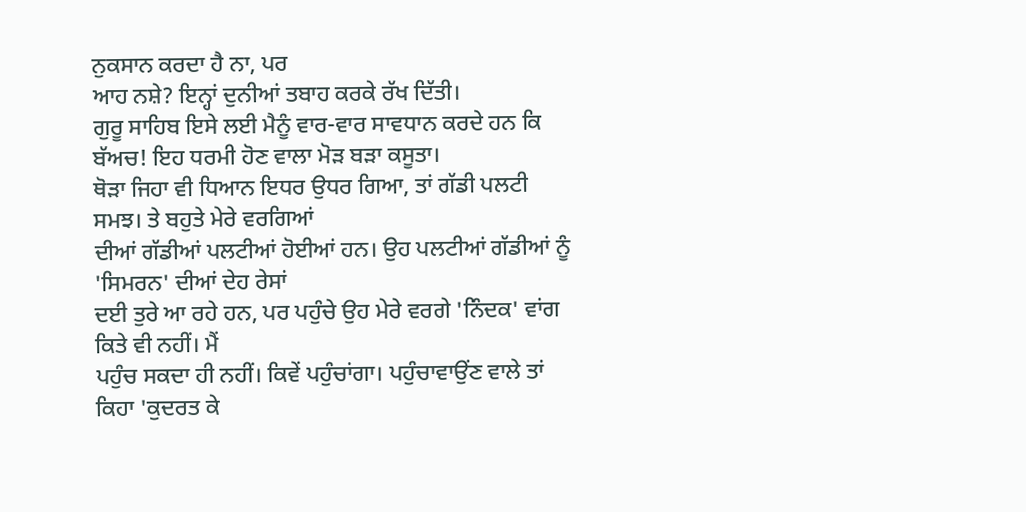ਨੁਕਸਾਨ ਕਰਦਾ ਹੈ ਨਾ, ਪਰ
ਆਹ ਨਸ਼ੇ? ਇਨ੍ਹਾਂ ਦੁਨੀਆਂ ਤਬਾਹ ਕਰਕੇ ਰੱਖ ਦਿੱਤੀ।
ਗੁਰੂ ਸਾਹਿਬ ਇਸੇ ਲਈ ਮੈਨੂੰ ਵਾਰ-ਵਾਰ ਸਾਵਧਾਨ ਕਰਦੇ ਹਨ ਕਿ
ਬੱਅਚ! ਇਹ ਧਰਮੀ ਹੋਣ ਵਾਲਾ ਮੋੜ ਬੜਾ ਕਸੂਤਾ।
ਥੋੜਾ ਜਿਹਾ ਵੀ ਧਿਆਨ ਇਧਰ ਉਧਰ ਗਿਆ, ਤਾਂ ਗੱਡੀ ਪਲਟੀ ਸਮਝ। ਤੇ ਬਹੁਤੇ ਮੇਰੇ ਵਰਗਿਆਂ
ਦੀਆਂ ਗੱਡੀਆਂ ਪਲਟੀਆਂ ਹੋਈਆਂ ਹਨ। ਉਹ ਪਲਟੀਆਂ ਗੱਡੀਆਂ ਨੂੰ 'ਸਿਮਰਨ' ਦੀਆਂ ਦੇਹ ਰੇਸਾਂ
ਦਈ ਤੁਰੇ ਆ ਰਹੇ ਹਨ, ਪਰ ਪਹੁੰਚੇ ਉਹ ਮੇਰੇ ਵਰਗੇ 'ਨਿੰਦਕ' ਵਾਂਗ ਕਿਤੇ ਵੀ ਨਹੀਂ। ਮੈਂ
ਪਹੁੰਚ ਸਕਦਾ ਹੀ ਨਹੀਂ। ਕਿਵੇਂ ਪਹੁੰਚਾਂਗਾ। ਪਹੁੰਚਾਵਾਉਂਣ ਵਾਲੇ ਤਾਂ ਕਿਹਾ 'ਕੁਦਰਤ ਕੇ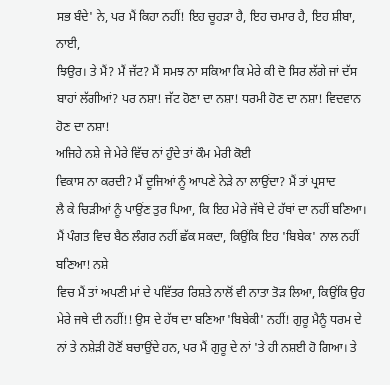ਸਭ ਬੰਦੇ' ਨੇ, ਪਰ ਮੈਂ ਕਿਹਾ ਨਹੀਂ! ਇਹ ਚੂਹੜਾ ਹੈ, ਇਹ ਚਮਾਰ ਹੈ, ਇਹ ਸ਼ੀਬਾ, ਨਾਈ,
ਝਿਉਰ। ਤੇ ਮੈਂ? ਮੈਂ ਜੱਟ? ਮੈਂ ਸਮਝ ਨਾ ਸਕਿਆ ਕਿ ਮੇਰੇ ਕੀ ਦੋ ਸਿਰ ਲੱਗੇ ਜਾਂ ਦੱਸ
ਬਾਹਾਂ ਲੱਗੀਆਂ? ਪਰ ਨਸ਼ਾ! ਜੱਟ ਹੋਣਾ ਦਾ ਨਸ਼ਾ! ਧਰਮੀ ਹੋਣ ਦਾ ਨਸ਼ਾ! ਵਿਦਵਾਨ ਹੋਣ ਦਾ ਨਸ਼ਾ!
ਅਜਿਹੇ ਨਸ਼ੇ ਜੇ ਮੇਰੇ ਵਿੱਚ ਨਾਂ ਹੁੰਦੇ ਤਾਂ ਕੌਮ ਮੇਰੀ ਕੋਈ
ਵਿਕਾਸ ਨਾ ਕਰਦੀ? ਮੈਂ ਦੂਜਿਆਂ ਨੂੰ ਆਪਣੇ ਨੇੜੇ ਨਾ ਲਾਉਂਦਾ? ਮੈਂ ਤਾਂ ਪ੍ਰਸਾਦ
ਲੈ ਕੇ ਚਿੜੀਆਂ ਨੂੰ ਪਾਉਂਣ ਤੁਰ ਪਿਆ, ਕਿ ਇਹ ਮੇਰੇ ਜੱਥੇ ਦੇ ਹੱਥਾਂ ਦਾ ਨਹੀਂ ਬਣਿਆ।
ਮੈਂ ਪੰਗਤ ਵਿਚ ਬੈਠ ਲੰਗਰ ਨਹੀਂ ਛੱਕ ਸਕਦਾ, ਕਿਉਂਕਿ ਇਹ 'ਬਿਬੇਕ' ਨਾਲ ਨਹੀਂ ਬਣਿਆ! ਨਸ਼ੇ
ਵਿਚ ਮੈਂ ਤਾਂ ਅਪਣੀ ਮਾਂ ਦੇ ਪਵਿੱਤਰ ਰਿਸ਼ਤੇ ਨਾਲੋਂ ਵੀ ਨਾਤਾ ਤੋੜ ਲਿਆ, ਕਿਉਂਕਿ ਉਹ
ਮੇਰੇ ਜਥੇ ਦੀ ਨਹੀਂ!! ਉਸ ਦੇ ਹੱਥ ਦਾ ਬਣਿਆ 'ਬਿਬੇਕੀ' ਨਹੀਂ! ਗੁਰੂ ਮੈਨੂੰ ਧਰਮ ਦੇ
ਨਾਂ ਤੇ ਨਸ਼ੇੜੀ ਹੋਣੋਂ ਬਚਾਉਂਦੇ ਹਨ, ਪਰ ਮੈਂ ਗੁਰੂ ਦੇ ਨਾਂ 'ਤੇ ਹੀ ਨਸ਼ਈ ਹੋ ਗਿਆ। ਤੇ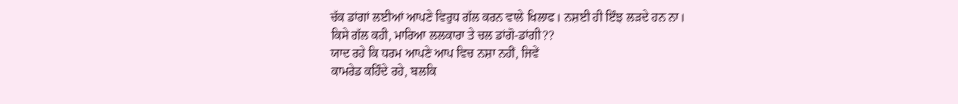ਚੱਕ ਡਾਂਗਾਂ ਲਈਆਂ ਆਪਣੇ ਵਿਰੁਧ ਗੱਲ ਕਰਨ ਵਾਲੇ ਖਿਲਾਫ। ਨਸ਼ਈ ਹੀ ਇੰਝ ਲੜਦੇ ਹਨ ਨਾ।
ਕਿਸੇ ਗੱਲ ਕਹੀ, ਮਾਰਿਆ ਲਲਕਾਰਾ ਤੇ ਚਲ ਡਾਂਗੋ-ਡਾਂਗੀ??
ਯਾਦ ਰਹੇ ਕਿ ਧਰਮ ਆਪਣੇ ਆਪ ਵਿਚ ਨਸ਼ਾ ਨਹੀਂ, ਜਿਵੇਂ
ਕਾਮਰੇਡ ਕਹਿੰਦੇ ਰਹੇ, ਬਲਕਿ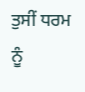ਤੁਸੀਂ ਧਰਮ ਨੂੰ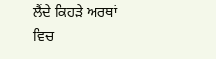ਲੈਂਦੇ ਕਿਹੜੇ ਅਰਥਾਂ ਵਿਚ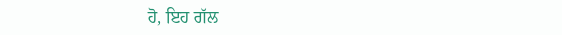ਹੋ, ਇਹ ਗੱਲ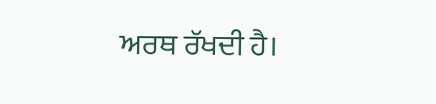ਅਰਥ ਰੱਖਦੀ ਹੈ।